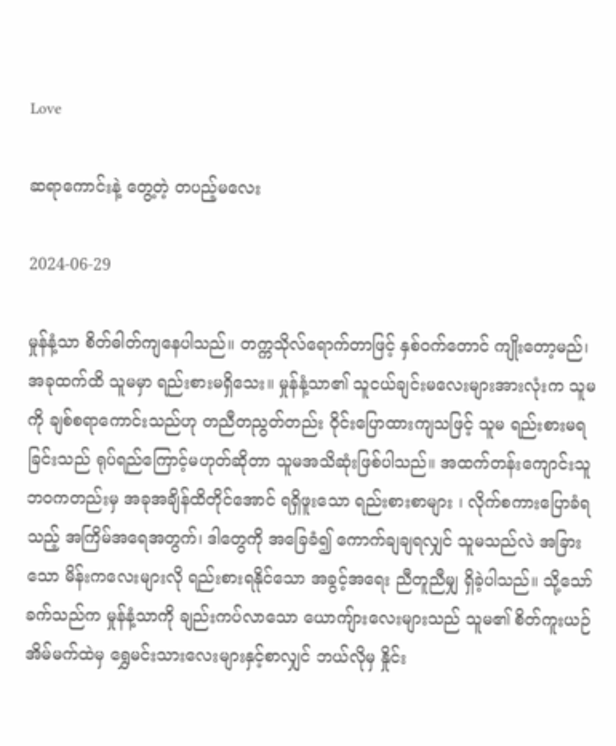Love

ဆရာကောင်းနဲ့ တွေ့တဲ့ တပည့်မလေး

2024-06-29

မှုန်နံ့သာ စိတ်ဓါတ်ကျနေပါသည်။ တက္ကသိုလ်ရောက်တာဖြင့် နှစ်ဝက်တောင် ကျိုးတော့မည်၊ အခုထက်ထိ သူမမှာ ရည်းစားမရှိသေး။ မှုန်နံ့သာ၏ သူငယ်ချင်းမလေးများအားလုံးက သူမကို ချစ်စရာကောင်းသည်ဟု တညီတညွတ်တည်း ဝိုင်းပြောထားကျသဖြင့် သူမ ရည်းစားမရခြင်းသည် ရုပ်ရည်ကြောင့်မဟုတ်ဆိုတာ သူမအသိဆုံးဖြစ်ပါသည်။ အထက်တန်းကျောင်းသူဘဝကတည်းမှ အခုအချိန်ထိတိုင်အောင် ရရှိဖူးသော ရည်းစားစာများ ၊ လိုက်စကားပြောခံရသည့် အကြိမ်အရေအတွက်၊ ဒါတွေကို အခြေခံ၍ ကောက်ချချရလျှင် သူမသည်လဲ အခြားသော မိန်းကလေးများလို ရည်းစားရနိုင်သော အခွင့်အရေး ညီတူညီမျှ ရှိခဲ့ပါသည်။ သို့သော် ခက်သည်က မှုန်နံ့သာကို ချည်းကပ်လာသော ယောကျ်ားလေးများသည် သူမ၏ စိတ်ကူးယဉ်အိမ်မက်ထဲမှ ရွှေမင်းသားလေးများနှင့်စာလျှင် ဘယ်လိုမှ နှိုင်း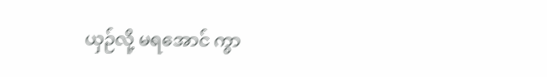ယှဉ်လို့ မရအောင် ကွာ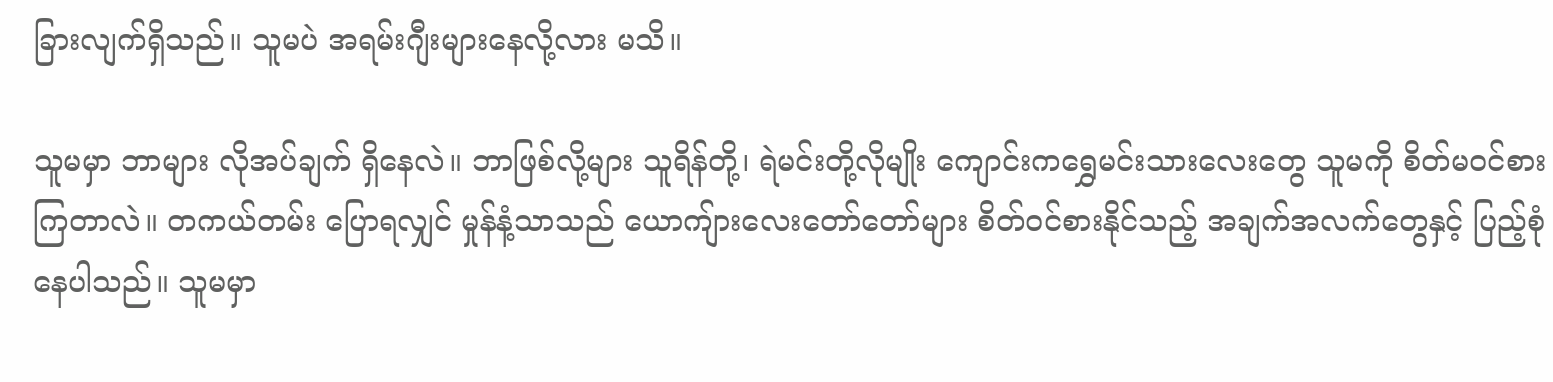ခြားလျက်ရှိသည်။ သူမပဲ အရမ်းဂျီးများနေလို့လား မသိ။

သူမမှာ ဘာများ လိုအပ်ချက် ရှိနေလဲ။ ဘာဖြစ်လို့များ သူရိန်တို့၊ ရဲမင်းတို့လိုမျိုး ကျောင်းကရွှေမင်းသားလေးတွေ သူမကို စိတ်မဝင်စားကြတာလဲ။ တကယ်တမ်း ပြောရလျှင် မှုန်နံ့သာသည် ယောကျ်ားလေးတော်တော်များ စိတ်ဝင်စားနိုင်သည့် အချက်အလက်တွေနှင့် ပြည့်စုံနေပါသည်။ သူမမှာ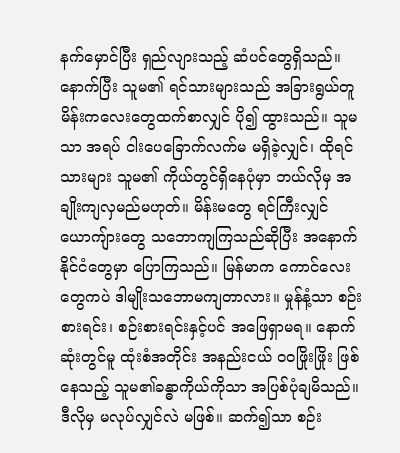နက်မှောင်ပြီး ရှည်လျားသည့် ဆံပင်တွေရှိသည်။ နောက်ပြီး သူမ၏ ရင်သားများသည် အခြားရွယ်တူ မိန်းကလေးတွေထက်စာလျှင် ပို၍ ထွားသည်။ သူမသာ အရပ် ငါးပေခြောက်လက်မ မရှိခဲ့လျှင်၊ ထိုရင်သားများ သူမ၏ ကိုယ်တွင်ရှိနေပုံမှာ ဘယ်လိုမှ အချိုးကျလှမည်မဟုတ်။ မိန်းမတွေ ရင်ကြီးလျှင် ယောကျ်ားတွေ သဘောကျကြသည်ဆိုပြီး အနောက်နိုင်ငံတွေမှာ ပြောကြသည်။ မြန်မာက ကောင်လေးတွေကပဲ ဒါမျိုးသဘောမကျတာလား။ မှုန်နံ့သာ စဉ်းစားရင်း၊ စဉ်းစားရင်းနှင့်ပင် အဖြေရှာမရ။ နောက်ဆုံးတွင်မူ ထုံးစံအတိုင်း အနည်းငယ် ဝဝဖြိုးဖြိုး ဖြစ်နေသည့် သူမ၏ခန္ဓာကိုယ်ကိုသာ အပြစ်ပုံချမိသည်။ ဒီလိုမှ မလုပ်လျှင်လဲ မဖြစ်။ ဆက်၍သာ စဉ်း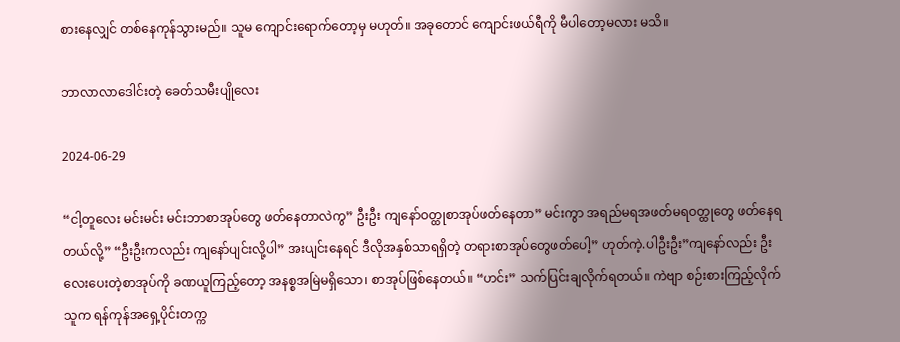စားနေလျှင် တစ်နေကုန်သွားမည်။ သူမ ကျောင်းရောက်တော့မှ မဟုတ်။ အခုတောင် ကျောင်းဖယ်ရီကို မီပါတော့မလား မသိ။

ဘာလာလာဒေါင်းတဲ့ ခေတ်သမီးပျိုလေး

2024-06-29

“ငါ့တူလေး မင်းမင်း မင်းဘာစာအုပ်တွေ ဖတ်နေတာလဲကွ” ဦးဦး ကျနော်ဝတ္ထုစာအုပ်ဖတ်နေတာ” မင်းကွာ အရည်မရအဖတ်မရဝတ္ထုတွေ ဖတ်နေရတယ်လို့” “ဦးဦးကလည်း ကျနော်ပျင်းလို့ပါ” အးပျင်းနေရင် ဒီလိုအနှစ်သာရရှိတဲ့ တရားစာအုပ်တွေဖတ်ပေါ့” ဟုတ်ကဲ့.ပါဦးဦး”ကျနော်လည်း ဦးလေးပေးတဲ့စာအုပ်ကို ခဏယူကြည့်တော့ အနစ္စအမြဲမရှိသော၊ စာအုပ်ဖြစ်နေတယ်။ “ဟင်း” သက်ပြင်းချလိုက်ရတယ်။ ကဲဗျာ စဉ်းစားကြည့်လိုက် သူက ရန်ကုန်အရှေ့ပိုင်းတက္က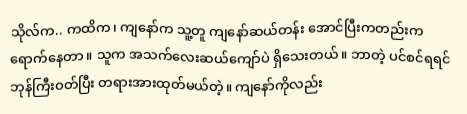သိုလ်က.. ကထိက၊ ကျနော်က သူ့တူ ကျနော်ဆယ်တန်း အောင်ပြီးကတည်းက ရောက်နေတာ။ သူက အသက်လေးဆယ်ကျော်ပဲ ရှိသေးတယ်။ ဘာတဲ့ ပင်စင်ရရင် ဘုန်ကြီးဝတ်ပြီး တရားအားထုတ်မယ်တဲ့။ ကျနော်ကိုလည်း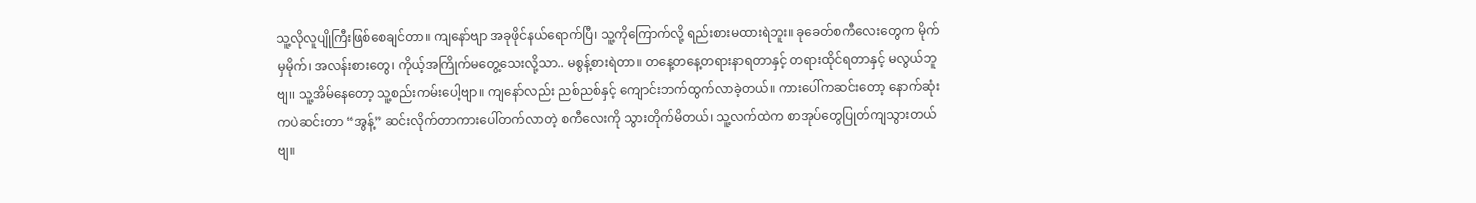သူ့လိုလူပျိုကြီးဖြစ်စေချင်တာ။ ကျနော်ဗျာ အခုဖိုင်နယ်ရောက်ပြီ၊ သူ့ကိုကြောက်လို့ ရည်းစားမထားရဲဘူး။ ခုခေတ်စကီလေးတွေက မိုက်မှမိုက်၊ အလန်းစားတွေ၊ ကိုယ့်အကြိုက်မတွေ့သေးလို့သာ.. မစွန့်စားရဲတာ။ တနေ့တနေ့တရားနာရတာနှင့် တရားထိုင်ရတာနှင့် မလွယ်ဘူဗျ၊၊ သူ့အိမ်နေတော့ သူ့စည်းကမ်းပေါ့ဗျာ။ ကျနော်လည်း ညစ်ညစ်နှင့် ကျောင်းဘက်ထွက်လာခဲ့တယ်။ ကားပေါ်ကဆင်းတော့ နောက်ဆုံးကပဲဆင်းတာ “အွန့်” ဆင်းလိုက်တာကားပေါ်တက်လာတဲ့ စကီလေးကို သွားတိုက်မိတယ်၊ သူ့လက်ထဲက စာအုပ်တွေပြုတ်ကျသွားတယ်ဗျ။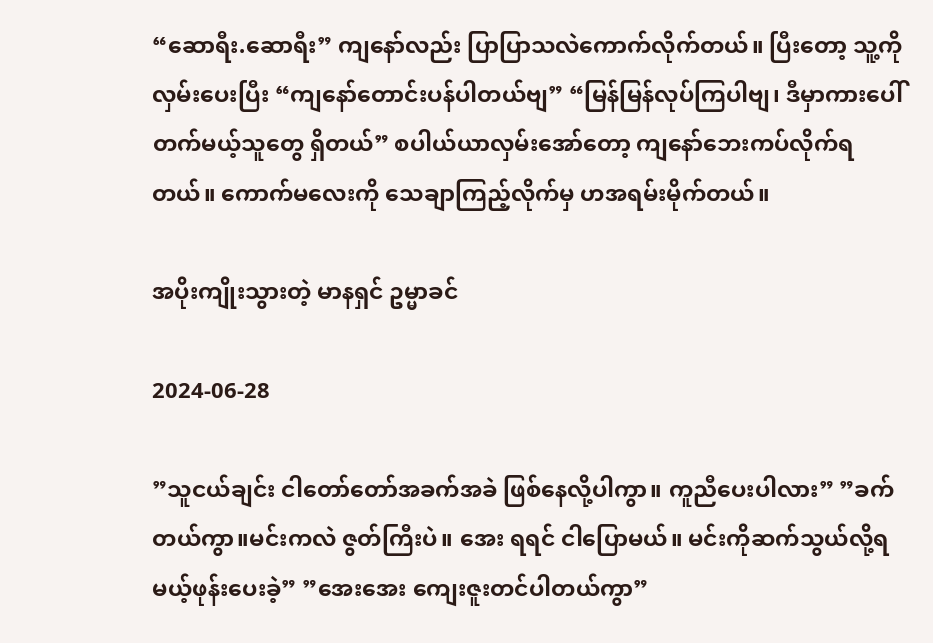“ဆောရီး.ဆောရီး” ကျနော်လည်း ပြာပြာသလဲကောက်လိုက်တယ်။ ပြီးတော့ သူ့ကိုလှမ်းပေးပြီး “ကျနော်တောင်းပန်ပါတယ်ဗျ” “မြန်မြန်လုပ်ကြပါဗျ၊ ဒီမှာကားပေါ်တက်မယ့်သူတွေ ရှိတယ်” စပါယ်ယာလှမ်းအော်တော့ ကျနော်ဘေးကပ်လိုက်ရတယ်။ ကောက်မလေးကို သေချာကြည့်လိုက်မှ ဟအရမ်းမိုက်တယ်။

အပိုးကျိုးသွားတဲ့ မာနရှင် ဥမ္မာခင်

2024-06-28

”သူငယ်ချင်း ငါတော်တော်အခက်အခဲ ဖြစ်နေလို့ပါကွာ။ ကူညီပေးပါလား” ”ခက်တယ်ကွာ။မင်းကလဲ ဇွတ်ကြီးပဲ။ အေး ရရင် ငါပြောမယ်။ မင်းကိုဆက်သွယ်လို့ရမယ့်ဖုန်းပေးခဲ့” ”အေးအေး ကျေးဇူးတင်ပါတယ်ကွာ”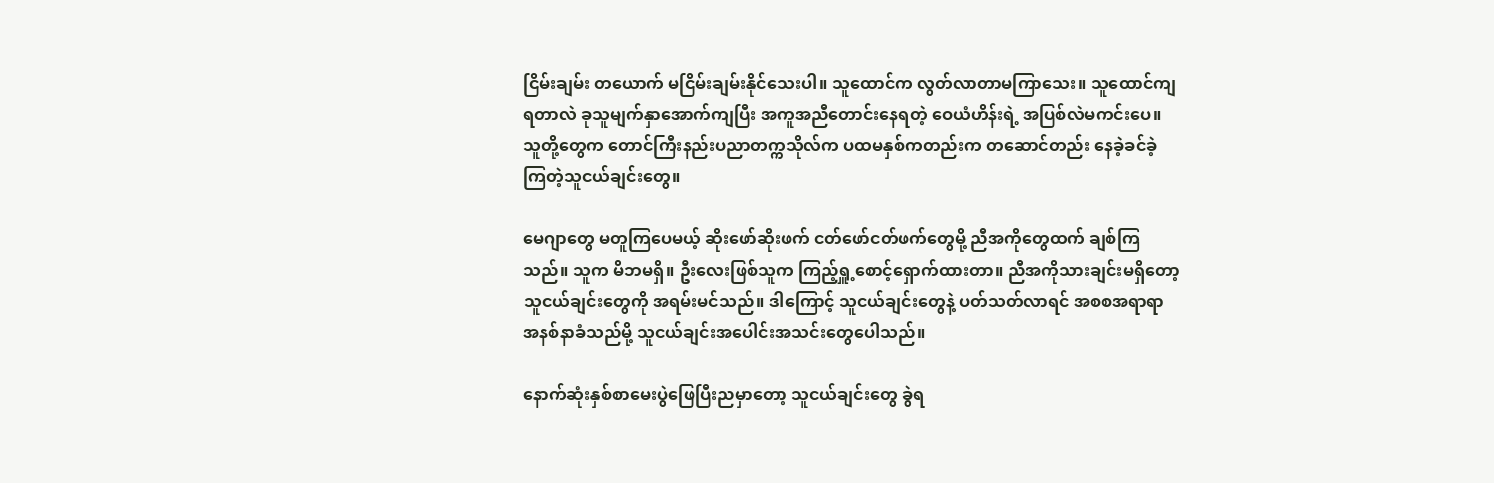ငြိမ်းချမ်း တယောက် မငြိမ်းချမ်းနိုင်သေးပါ။ သူထောင်က လွတ်လာတာမကြာသေး။ သူထောင်ကျရတာလဲ ခုသူမျက်နှာအောက်ကျပြီး အကူအညီတောင်းနေရတဲ့ ဝေယံဟိန်းရဲ့ အပြစ်လဲမကင်းပေ။ သူတို့တွေက တောင်ကြီးနည်းပညာတက္ကသိုလ်က ပထမနှစ်ကတည်းက တဆောင်တည်း နေခဲ့ခင်ခဲ့ကြတဲ့သူငယ်ချင်းတွေ။

မေဂျာတွေ မတူကြပေမယ့် ဆိုးဖော်ဆိုးဖက် ငတ်ဖော်ငတ်ဖက်တွေမို့ ညီအကိုတွေထက် ချစ်ကြသည်။ သူက မိဘမရှိ။ ဦးလေးဖြစ်သူက ကြည့်ရှူ့စောင့်ရှောက်ထားတာ။ ညီအကိုသားချင်းမရှိတော့ သူငယ်ချင်းတွေကို အရမ်းမင်သည်။ ဒါကြောင့် သူငယ်ချင်းတွေနဲ့ ပတ်သတ်လာရင် အစစအရာရာ အနစ်နာခံသည်မို့ သူငယ်ချင်းအပေါင်းအသင်းတွေပေါသည်။

နောက်ဆုံးနှစ်စာမေးပွဲဖြေပြီးညမှာတော့ သူငယ်ချင်းတွေ ခွဲရ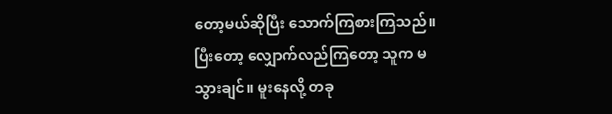တော့မယ်ဆိုပြီး သောက်ကြစားကြသည်။ ပြီးတော့ လျှောက်လည်ကြတော့ သူက မသွားချင်။ မူးနေလို့ တခု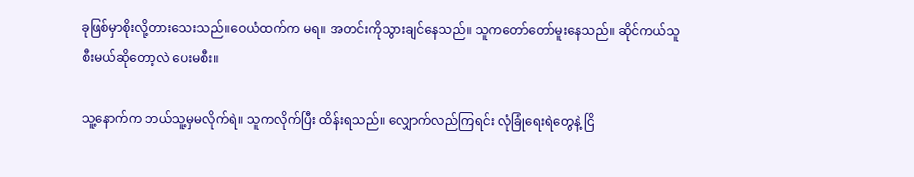ခုဖြစ်မှာစိုးလို့တားသေးသည်။ဝေယံထက်က မရ။ အတင်းကိုသွားချင်နေသည်။ သူကတော်တော်မူးနေသည်။ ဆိုင်ကယ်သူစီးမယ်ဆိုတော့လဲ ပေးမစီး။

သူ့နောက်က ဘယ်သူ့မှမလိုက်ရဲ။ သူကလိုက်ပြီး ထိန်းရသည်။ လျှောက်လည်ကြရင်း လုံခြုံရေးရဲတွေနဲ့ ငြိ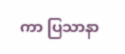ကာ ပြသာနာ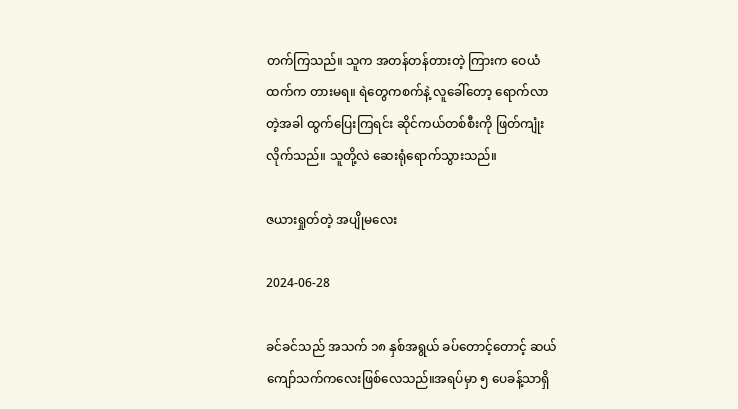တက်ကြသည်။ သူက အတန်တန်တားတဲ့ ကြားက ဝေယံထက်က တားမရ။ ရဲတွေကစက်နဲ့ လူခေါ်တော့ ရောက်လာတဲ့အခါ ထွက်ပြေးကြရင်း ဆိုင်ကယ်တစ်စီးကို ဖြတ်ကျုံးလိုက်သည်။ သူတို့လဲ ဆေးရုံရောက်သွားသည်။

ဇယားရှုတ်တဲ့ အပျိုမလေး

2024-06-28

ခင်ခင်သည် အသက် ၁၈ နှစ်အရွယ် ခပ်တောင့်တောင့် ဆယ် ကျော်သက်ကလေးဖြစ်လေသည်။အရပ်မှာ ၅ ပေခန့်သာရှိ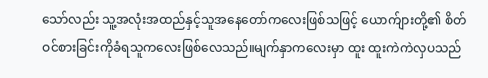သော်လည်း သူ့အလုံးအထည်နှင့်သူအနေတော်ကလေးဖြစ်သဖြင့် ယောက်ျားတို့၏ စိတ်ဝင်စားခြင်းကိုခံရသူကလေးဖြစ်လေသည်။မျက်နှာကလေးမှာ ထူး ထူးကဲကဲလှပသည်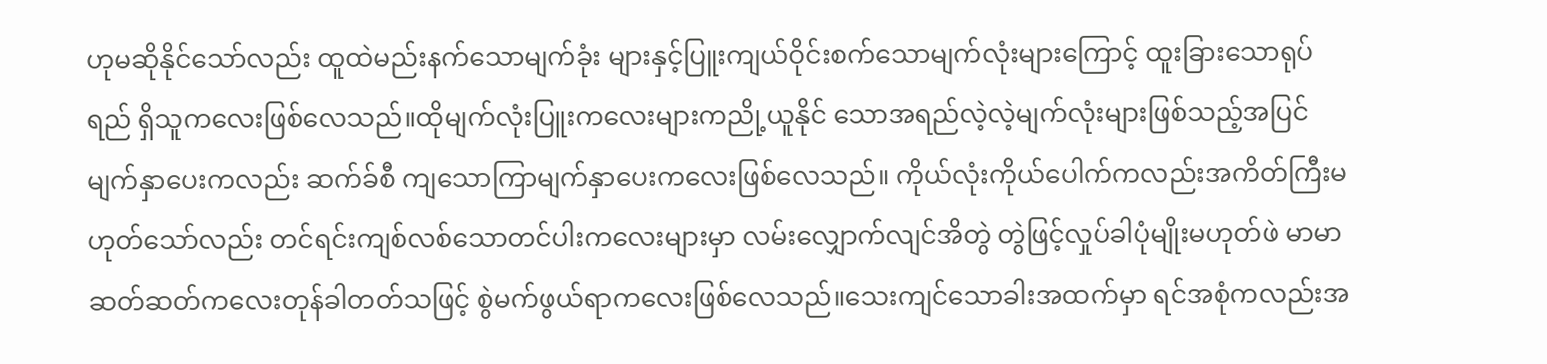ဟုမဆိုနိုင်သော်လည်း ထူထဲမည်းနက်သောမျက်ခုံး များနှင့်ပြူးကျယ်ဝိုင်းစက်သောမျက်လုံးများကြောင့် ထူးခြားသောရုပ်ရည် ရှိသူကလေးဖြစ်လေသည်။ထိုမျက်လုံးပြူးကလေးများကညို့ယူနိုင် သောအရည်လဲ့လဲ့မျက်လုံးများဖြစ်သည့်အပြင် မျက်နှာပေးကလည်း ဆက်ခ်စီ ကျသောကြာမျက်နှာပေးကလေးဖြစ်လေသည်။ ကိုယ်လုံးကိုယ်ပေါက်ကလည်းအကိတ်ကြီးမဟုတ်သော်လည်း တင်ရင်းကျစ်လစ်သောတင်ပါးကလေးများမှာ လမ်းလျှောက်လျင်အိတွဲ တွဲဖြင့်လှုပ်ခါပုံမျိုးမဟုတ်ဖဲ မာမာဆတ်ဆတ်ကလေးတုန်ခါတတ်သဖြင့် စွဲမက်ဖွယ်ရာကလေးဖြစ်လေသည်။သေးကျင်သောခါးအထက်မှာ ရင်အစုံကလည်းအ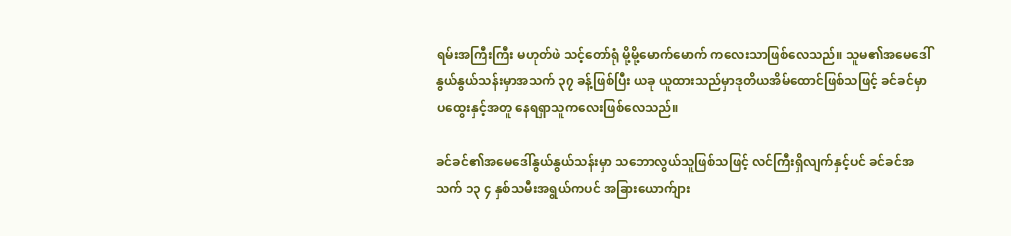ရမ်းအကြီးကြီး မဟုတ်ဖဲ သင့်တော်ရုံ မို့မို့မောက်မောက် ကလေးသာဖြစ်လေသည်။ သူမ၏အမေဒေါ် နွယ်နွယ်သန်းမှာအသက် ၃၇ ခန့်ဖြစ်ပြီး ယခု ယူထားသည်မှာဒုတိယအိမ်ထောင်ဖြစ်သဖြင့် ခင်ခင်မှာပထွေးနှင့်အတူ နေရရှာသူကလေးဖြစ်လေသည်။

ခင်ခင်၏အမေဒေါ်နွယ်နွယ်သန်းမှာ သဘောလွယ်သူဖြစ်သဖြင့် လင်ကြီးရှိလျက်နှင့်ပင် ခင်ခင်အသက် ၁၃ ၄ နှစ်သမီးအရွယ်ကပင် အခြားယောက်ျား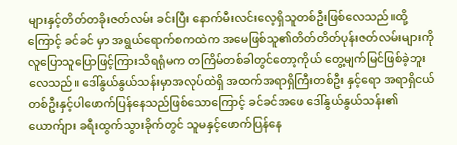များနှင့်တိတ်တခိုးဇတ်လမ်း ခင်းပြီး နောက်မီးလင်းလေ့ရှိသူတစ်ဦးဖြစ်လေသည်။ထို့ကြောင့် ခင်ခင် မှာ အရွယ်ရောက်စကထဲက အမေဖြစ်သူ၏တိတ်တိတ်ပုန်းဇတ်လမ်းများကိုလူပြောသူပြောဖြင့်ကြားသိရရုံမက တကြိမ်တစ်ခါတွင်တော့ကိုယ် တွေ့မျက်မြင်ဖြစ်ခဲ့ဘူးလေသည်။ ဒေါ်နွယ်နွယ်သန်းမှာအလုပ်ထဲရှိ အထက်အရာရှိကြီးတစ်ဦး နှင့်ရော အရာရှိငယ်တစ်ဦးနှင့်ပါဖောက်ပြန်နေသည်ဖြစ်သောကြောင့် ခင်ခင်အဖေ ဒေါ်နွယ်နွယ်သန်း၏ယောက်ျား ခရီးထွက်သွားခိုက်တွင် သူမနှင့်ဖောက်ပြန်နေ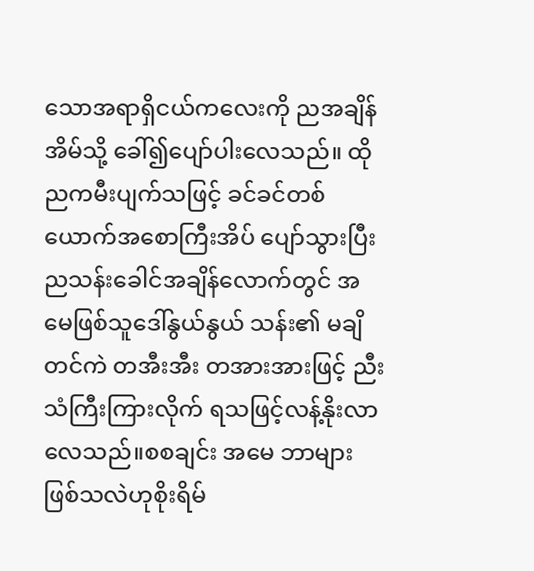သောအရာရှိငယ်ကလေးကို ညအချိန်အိမ်သို့ ခေါ်၍ပျော်ပါးလေသည်။ ထိုညကမီးပျက်သဖြင့် ခင်ခင်တစ်ယောက်အစောကြီးအိပ် ပျော်သွားပြီး ညသန်းခေါင်အချိန်လောက်တွင် အမေဖြစ်သူဒေါ်နွယ်နွယ် သန်း၏ မချိတင်ကဲ တအီးအီး တအားအားဖြင့် ညီးသံကြီးကြားလိုက် ရသဖြင့်လန့်နိုးလာလေသည်။စစချင်း အမေ ဘာများဖြစ်သလဲဟုစိုးရိမ်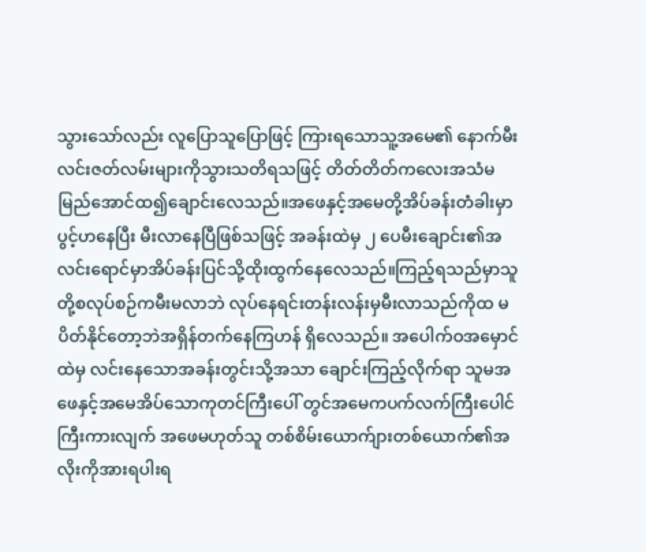သွားသော်လည်း လူပြောသူပြောဖြင့် ကြားရသောသူ့အမေ၏ နောက်မီးလင်းဇတ်လမ်းများကိုသွားသတိရသဖြင့် တိတ်တိတ်ကလေးအသံမမြည်အောင်ထ၍ချောင်းလေသည်။အဖေနှင့်အမေတို့အိပ်ခန်းတံခါးမှာ ပွင့်ဟနေပြီး မီးလာနေပြီဖြစ်သဖြင့် အခန်းထဲမှ ၂ ပေမီးချောင်း၏အလင်းရောင်မှာအိပ်ခန်းပြင်သို့ထိုးထွက်နေလေသည်။ကြည့်ရသည်မှာသူတို့စလုပ်စဉ်ကမီးမလာဘဲ လုပ်နေရင်းတန်းလန်းမှမီးလာသည်ကိုထ မပိတ်နိုင်တော့ဘဲအရှိန်တက်နေကြဟန် ရှိလေသည်။ အပေါက်ဝအမှောင်ထဲမှ လင်းနေသောအခန်းတွင်းသို့အသာ ချောင်းကြည့်လိုက်ရာ သူမအဖေနှင့်အမေအိပ်သောကုတင်ကြီးပေါ် တွင်အမေကပက်လက်ကြီးပေါင်ကြီးကားလျက် အဖေမဟုတ်သူ တစ်စိမ်းယောက်ျားတစ်ယောက်၏အလိုးကိုအားရပါးရ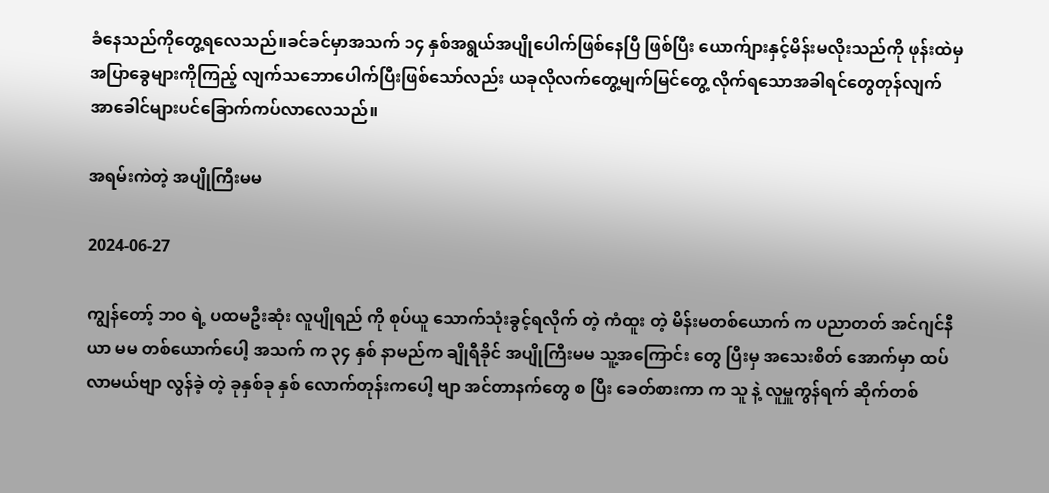ခံနေသည်ကိုတွေ့ရလေသည်။ခင်ခင်မှာအသက် ၁၄ နှစ်အရွယ်အပျိုပေါက်ဖြစ်နေပြီ ဖြစ်ပြီး ယောက်ျားနှင့်မိန်းမလိုးသည်ကို ဖုန်းထဲမှအပြာခွေများကိုကြည့် လျက်သဘောပေါက်ပြီးဖြစ်သော်လည်း ယခုလိုလက်တွေ့မျက်မြင်တွေ့ လိုက်ရသောအခါရင်တွေတုန်လျက်အာခေါင်များပင်ခြောက်ကပ်လာလေသည်။

အရမ်းကဲတဲ့ အပျိုကြီးမမ

2024-06-27

ကျွန်တော့် ဘဝ ရဲ့ ပထမဦးဆုံး လူပျိုရည် ကို စုပ်ယူ သောက်သုံးခွင့်ရလိုက် တဲ့ ကံထူး တဲ့ မိန်းမတစ်ယောက် က ပညာတတ် အင်ဂျင်နီယာ မမ တစ်ယောက်ပေါ့ အသက် က ၃၄ နှစ် နာမည်က ချိုရီခိုင် အပျိုကြီးမမ သူ့အကြောင်း တွေ ပြီးမှ အသေးစိတ် အောက်မှာ ထပ်လာမယ်ဗျာ လွန်ခဲ့ တဲ့ ခုနှစ်ခု နှစ် လောက်တုန်းကပေါ့ ဗျာ အင်တာနက်တွေ စ ပြီး ခေတ်စားကာ က သူ နဲ့ လူမှူကွန်ရက် ဆိုက်တစ်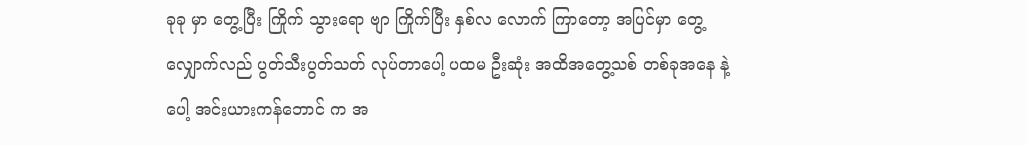ခုခု မှာ တွေ့ပြီး ကြိုက် သွားရော ဗျာ ကြိုက်ပြီး နှစ်လ လောက် ကြာတော့ အပြင်မှာ တွေ့ လျှောက်လည် ပွတ်သီးပွတ်သတ် လုပ်တာပေါ့ ပထမ ဦးဆုံး အထိအတွေ့သစ် တစ်ခုအနေ နဲ့ ပေါ့ အင်းယားကန်ဘောင် က အ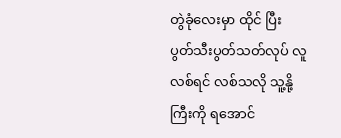တွဲခုံလေးမှာ ထိုင် ပြီး ပွတ်သီးပွတ်သတ်လုပ် လူလစ်ရင် လစ်သလို သူ့နို့ကြီးကို ရအောင်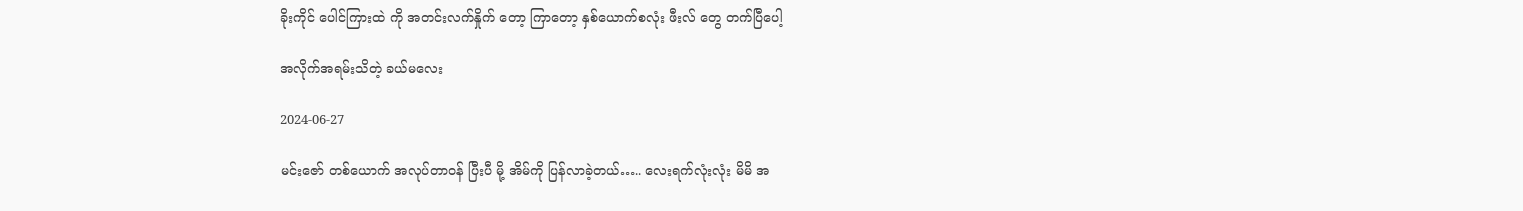ခိုးကိုင် ပေါင်ကြားထဲ ကို အတင်းလက်နှိုက် တော့ ကြာတော့ နှစ်ယောက်စလုံး ဖီးလ် တွေ တက်ပြီပေါ့

အလိုက်အရမ်းသိတဲ့ ခယ်မလေး

2024-06-27

မင်းဇော် တစ်ယောက် အလုပ်တာဝန် ပြီးပီ မို့ အိမ်ကို ပြန်လာခဲ့တယ်….. လေးရက်လုံးလုံး မိမိ အ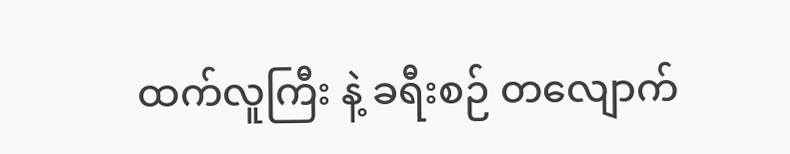ထက်လူကြီး နဲ့ ခရီးစဉ် တလျောက်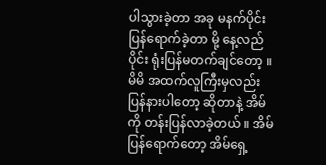ပါသွားခဲ့တာ အခု မနက်ပိုင်း ပြန်ရောက်ခဲ့တာ မို့ နေ့လည်ပိုင်း ရုံးပြန်မတက်ချင်တော့ ။ မိမိ အထက်လူကြီးမှလည်း ပြန်နားပါတော့ ဆိုတာနဲ့ အိမ်ကို တန်းပြန်လာခဲ့တယ် ။ အိမ်ပြန်ရောက်တော့ အိမ်ရှေ့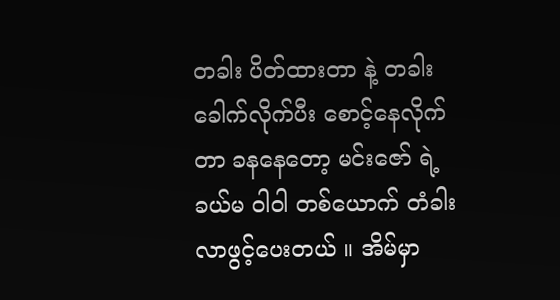တခါး ပိတ်ထားတာ နဲ့ တခါးခေါက်လိုက်ပီး စောင့်နေလိုက်တာ ခနနေတော့ မင်းဇော် ရဲ့ခယ်မ ဝါဝါ တစ်ယောက် တံခါးလာဖွင့်ပေးတယ် ။ အိမ်မှာ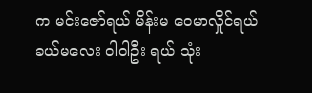က မင်းဇော်ရယ် မိန်းမ ဝေမာလှိုင်ရယ် ခယ်မလေး ဝါဝါဦး ရယ် သုံး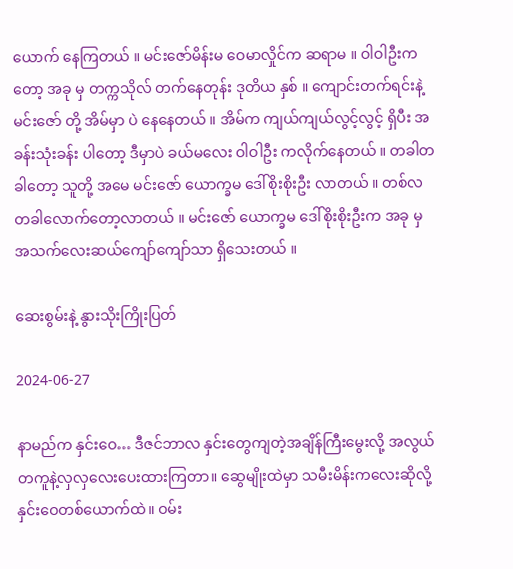ယောက် နေကြတယ် ။ မင်းဇော်မိန်းမ ဝေမာလှိုင်က ဆရာမ ။ ဝါဝါဦးကတော့ အခု မှ တက္ကသိုလ် တက်နေတုန်း ဒုတိယ နှစ် ။ ကျောင်းတက်ရင်းနဲ့ မင်းဇော် တို့ အိမ်မှာ ပဲ နေနေတယ် ။ အိမ်က ကျယ်ကျယ်လွင့်လွင့် ရှိပီး အခန်းသုံးခန်း ပါတော့ ဒီမှာပဲ ခယ်မလေး ဝါဝါဦး ကလိုက်နေတယ် ။ တခါတခါတော့ သူတို့ အမေ မင်းဇော် ယောက္ခမ ဒေါ်စိုးစိုးဦး လာတယ် ။ တစ်လ တခါလောက်တော့လာတယ် ။ မင်းဇော် ယောက္ခမ ဒေါ်စိုးစိုးဦးက အခု မှ အသက်လေးဆယ်ကျော်ကျော်သာ ရှိသေးတယ် ။

ဆေးစွမ်းနဲ့ နွားသိုးကြိုးပြတ်

2024-06-27

နာမည်က နှင်းဝေ… ဒီဇင်ဘာလ နှင်းတွေကျတဲ့အချိန်ကြီးမွေးလို့ အလွယ်တကူနဲ့လှလှလေးပေးထားကြတာ။ ဆွေမျိုးထဲမှာ သမီးမိန်းကလေးဆိုလို့ နှင်းဝေတစ်ယောက်ထဲ။ ဝမ်း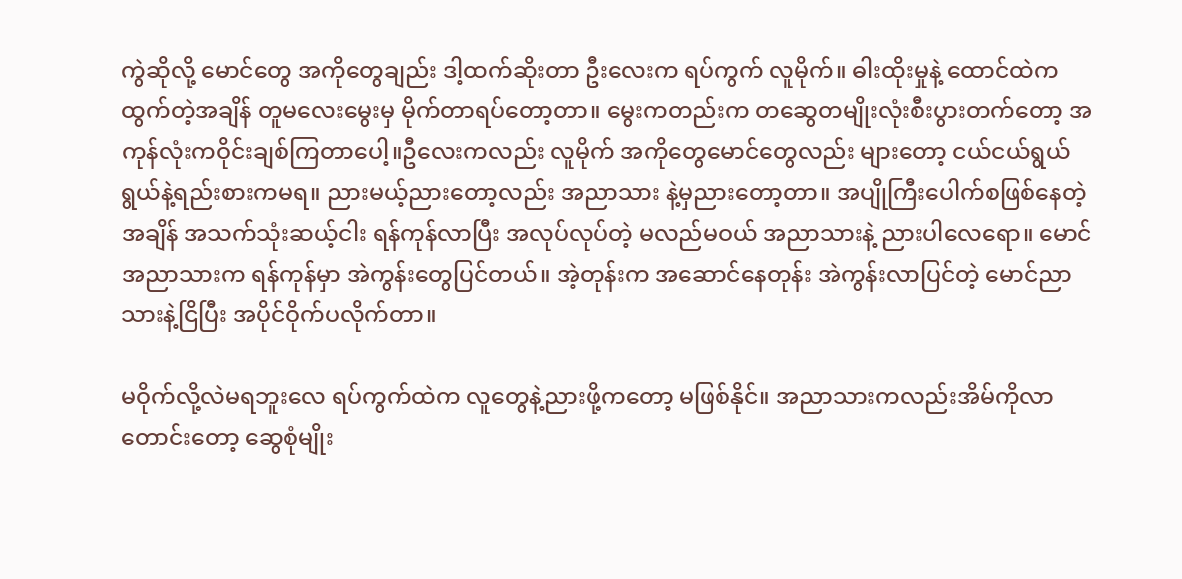ကွဲဆိုလို့ မောင်တွေ အကိုတွေချည်း ဒါ့ထက်ဆိုးတာ ဦးလေးက ရပ်ကွက် လူမိုက်။ ဓါးထိုးမှုနဲ့ ထောင်ထဲကထွက်တဲ့အချိန် တူမလေးမွေးမှ မိုက်တာရပ်တော့တာ။ မွေးကတည်းက တဆွေတမျိုးလုံးစီးပွားတက်တော့ အကုန်လုံးကဝိုင်းချစ်ကြတာပေါ့။ဦလေးကလည်း လူမိုက် အကိုတွေမောင်တွေလည်း များတော့ ငယ်ငယ်ရွယ်ရွယ်နဲ့ရည်းစားကမရ။ ညားမယ့်ညားတော့လည်း အညာသား နဲ့မှညားတော့တာ။ အပျိုကြီးပေါက်စဖြစ်နေတဲ့အချိန် အသက်သုံးဆယ့်ငါး ရန်ကုန်လာပြီး အလုပ်လုပ်တဲ့ မလည်မဝယ် အညာသားနဲ့ ညားပါလေရော။ မောင်အညာသားက ရန်ကုန်မှာ အဲကွန်းတွေပြင်တယ်။ အဲ့တုန်းက အဆောင်နေတုန်း အဲကွန်းလာပြင်တဲ့ မောင်ညာသားနဲ့ငြိပြီး အပိုင်ဝိုက်ပလိုက်တာ။

မဝိုက်လို့လဲမရဘူးလေ ရပ်ကွက်ထဲက လူတွေနဲ့ညားဖို့ကတော့ မဖြစ်နိုင်။ အညာသားကလည်းအိမ်ကိုလာတောင်းတော့ ဆွေစုံမျိုး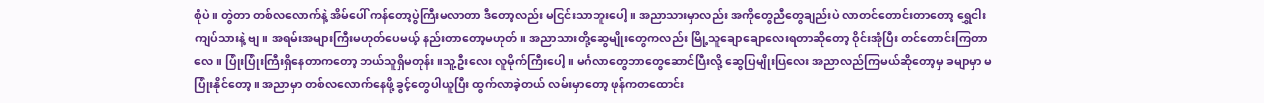စုံပဲ။ တွဲတာ တစ်လလောက်နဲ့ အိမ်ပေါ် ကန်တော့ပွဲကြီးမလာတာ ဒီတော့လည်း မငြင်းသာဘူးပေါ့။ အညာသားမှာလည်း အကိုတွေညီတွေချည်းပဲ လာတင်တောင်းတာတော့ ရွှေငါးကျပ်သားနဲ့ ဗျ။ အရမ်းအများကြီးမဟုတ်ပေမယ့် နည်းတာတော့မဟုတ်။ အညာသားတို့ဆွေမျိုးတွေကလည်း မြို့သူချောချောလေးရတာဆိုတော့ ဝိုင်းအုံပြီး တင်တောင်းကြတာလေ။ ပြုံးပြုံးကြီးရှိနေတာကတော့ ဘယ်သူရှိမတုန်း။သူ့ဦးလေး လူမိုက်ကြီးပေါ့။ မင်္ဂလာတွေဘာတွေဆောင်ပြီးလို့ ဆွေပြမျိုးပြလေး အညာလည်ကြမယ်ဆိုတော့မှ ခမျာမှာ မပြုံးနိုင်တော့။ အညာမှာ တစ်လလောက်နေဖို့ ခွင့်တွေပါယူပြီး ထွက်လာခဲ့တယ် လမ်းမှာတော့ ဖုန်ကတထောင်း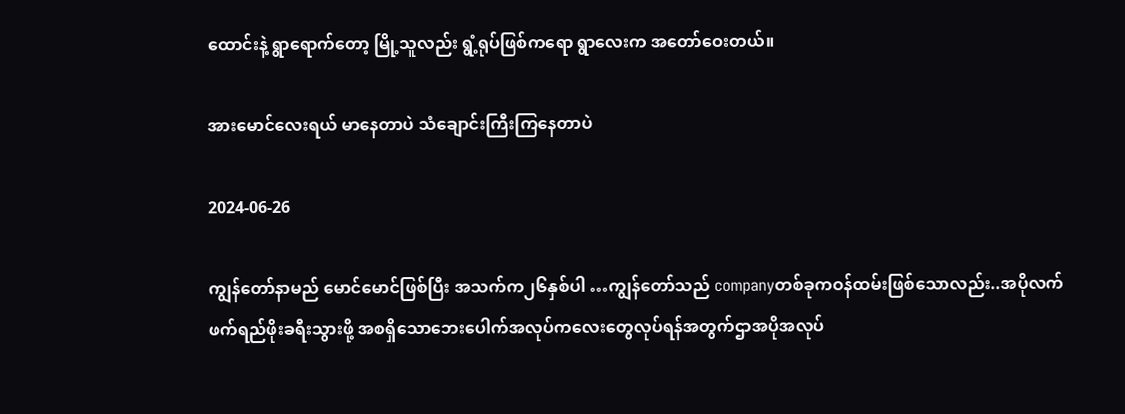ထောင်းနဲ့ ရွာရောက်တော့ မြို့သူလည်း ရွံ့ရုပ်ဖြစ်ကရော ရွာလေးက အတော်ဝေးတယ်။

အားမောင်လေးရယ် မာနေတာပဲ သံချောင်းကြီးကြနေတာပဲ

2024-06-26

ကျွန်တော်နာမည် မောင်မောင်ဖြစ်ပြီး အသက်က၂၆နှစ်ပါ …ကျွန်တော်သည် companyတစ်ခုကဝန်ထမ်းဖြစ်သောလည်း..အပိုလက်ဖက်ရည်ဖိုးခရီးသွားဖို့ အစရှိသောဘေးပေါက်အလုပ်ကလေးတွေလုပ်ရန်အတွက်ဌာအပိုအလုပ်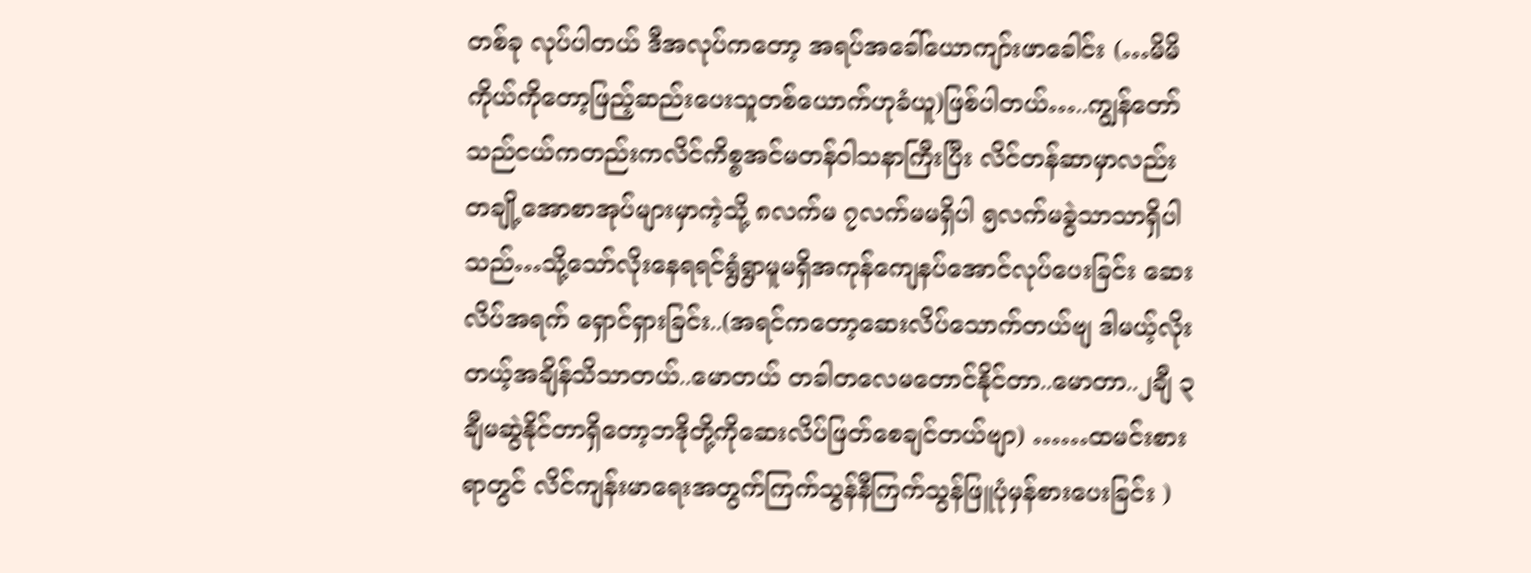တစ်ခု လုပ်ပါတယ် ဒီအလုပ်ကတော့ အရပ်အခေါ်ယောကျာ်းဖာခေါင်း (…မိမိကိုယ်ကိုတော့ဖြည့်ဆည်းပေးသူတစ်ယောက်ဟုခံယူ)ဖြစ်ပါတယ်…..ကျွန်တော်သည်ငယ်ကတည်းကလိင်ကိစ္စအင်မတန်ဝါသနာကြီးပြီး လိင်တန်ဆာမှာလည်း တချို့အောစာအုပ်များမှာကဲ့သို့ ၈လက်မ ၇လက်မမရှိပါ ၅လက်မခွဲသာသာရှိပါသည်…သို့သော်လိုးနေရရင်ရွံရွာမူမရှိအကုန်ကျေနပ်အောင်လုပ်ပေးခြင်း ဆေးလိပ်အရက် ရှောင်ရှားခြင်း..(အရင်ကတော့ဆေးလိပ်သောက်တယ်ဗျ ဒါမယ့်လိုးတယ့်အချိန်သိသာတယ်..မောတယ် တခါတလေမတောင်နိုင်တာ..မောတာ..၂ချီ ၃ချီမဆွဲနိုင်တာရှိတော့ဘဒိုတို့ကိုဆေးလိပ်ဖြတ်စေချင်တယ်ဗျာ) ……ထမင်းစားရာတွင် လိင်ကျန်းမာရေးအတွက်ကြက်သွန်နီကြက်သွန်ဖြူပုံမှန်စားပေးခြင်း )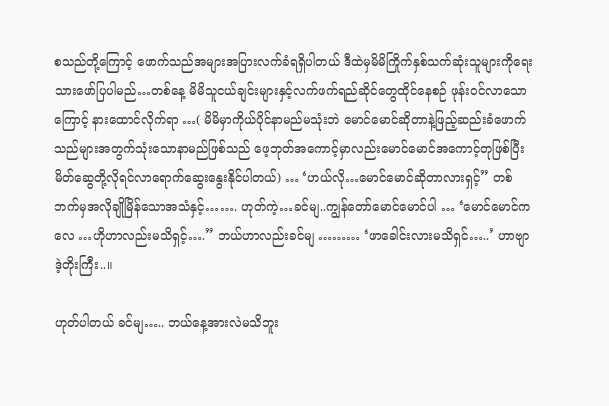စသည်တို့ကြောင့် ဖောက်သည်အများအပြားလက်ခံရရှိပါတယ် ဒီထဲမှမိမိကြိုက်နှစ်သက်ဆုံးသူများကိုရေးသားဖော်ပြပါမည်…တစ်နေ့ မိမိသူငယ်ချင်းများနှင့်လက်ဖက်ရည်ဆိုင်တွေထိုင်နေစဉ် ဖုန်းဝင်လာသောကြောင့် နားထောင်လိုက်ရာ …( မိမိမှာကိုယ်ပိုင်နာမည်မသုံးဘဲ မောင်မောင်ဆိုတာနဲ့ဖြည့်ဆည်းခံဖောက်သည်များအတွက်သုံးသောနာမည်ဖြစ်သည် ဖေ့ဘုတ်အကောင့်မှာလည်းမောင်မောင်အကောင့်တုဖြစ်ပြီးမိတ်ဆွေတို့လိုရင်လာရောက်ဆွေးနွေးနိုင်ပါတယ်) … ‘ဟယ်လို…မောင်မောင်ဆိုတာလားရှင့်” တစ်ဘက်မှအလိုချိုမြိန်သောအသံနှင့်……. ဟုတ်ကဲ့…ခင်မျ..ကျွန်တော်မောင်မောင်ပါ … ‘မောင်မောင်ကလေ …ဟိုဟာလည်းမသိရှင့်….” ဘယ်ဟာလည်းခင်မျ ……… ‘ဖာခေါင်းလားမသိရှင်…..’ ဟာဗျာ ဒဲ့တိုးကြီး..။

ဟုတ်ပါတယ် ခင်မျ….. ဘယ်နေ့အားလဲမသိဘူး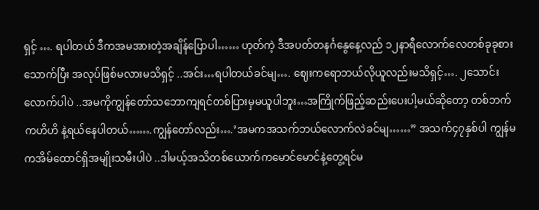ရှင့် …. ရပါတယ် ဒီကအမအားတဲ့အချိန်ပြောပါ…… ဟုတ်ကဲ့ ဒီအပတ်တနင်္ဂနွေနေ့လည် ၁၂နာရီလောက်လေတစ်ခုခုစားသောက်ပြီး အလုပ်ဖြစ်မလားမသိရှင့် ..အင်း…ရပါတယ်ခင်မျ…. ဈေးကရောဘယ်လိုယူလည်းမသိရှင့်…. ၂သောင်းလောက်ပါပဲ ..အမကိုကျွန်တော်သဘောကျရင်တစ်ပြားမှမယူပါဘူး…အကြိုက်ဖြည့်ဆည်းပေးပါ့မယ်ဆိုတော့ တစ်ဘက်ကဟိဟိ နဲ့ရယ်နေပါတယ်…….ကျွန်တော်လည်း….’အမကအသက်ဘယ်လောက်လဲခင်မျ……” အသက်၄၇နှစ်ပါ ကျွန်မကအိမ်ထောင်ရှိအမျိုးသမီးပါပဲ ..ဒါမယ့်အသိတစ်ယောက်ကမောင်မောင်နဲ့တွေ့ရင်မ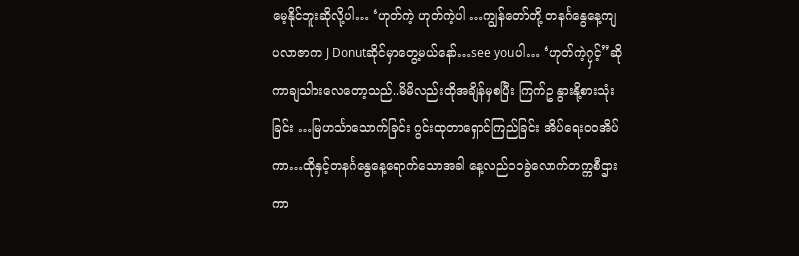မေ့နိုင်ဘူးဆိုလို့ပါ… ‘ဟုတ်ကဲ့ ဟုတ်ကဲ့ပါ …ကျွန်တော်တို့ တနင်္ဂနွေနေ့ကျ ပလာဇာက J Donutဆိုင်မှာတွေ့မယ်နော်…see youပါ… ‘ဟုတ်ကဲ့၇ှင့်”ဆိုကာချသါားလေတော့သည်..မိမိလည်းထိုအချိန်မှစပြီး ကြက်ဥ နွားနို့စားသုံးခြင်း …မြဟင်္သာသောက်ခြင်း ဂွင်းထုတာရှောင်ကြည်ခြင်း အိပ်ရေး၀၀အိပ်ကာ…ထိုနှင့်တနင်္ဂနွေနေ့ရောက်သောအခါ နေ့လည်၁၁ခွဲလောက်တက္ကစီဌားကာ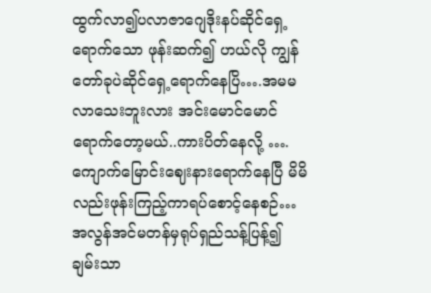ထွက်လာ၍ပလာဇာဂျေဒိုးနပ်ဆိုင်ရှေ့ရောက်သော ဖုန်းဆက်၍ ဟယ်လို ကျွန်တော်ခုပဲဆိုင်ရှေ့ရောက်နေပြိ….အမမလာသေးဘူးလား အင်းမောင်မောင်ရောက်တော့မယ်..ကားပိတ်နေလို့ ….ကျောက်မြောင်းဈေးနားရောက်နေပြီ မိမိလည်းဖုန်းကြည့်ကာရပ်စောင့်နေစဉ်…အလွန်အင်မတန်မှရုပ်ရှည်သန့်ပြန့်၍ချမ်းသာ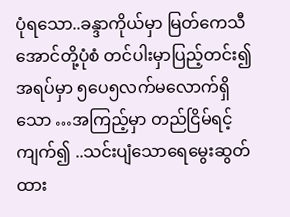ပုံရသော..ခန္ဒာကိုယ်မှာ မြတ်ကေသီအောင်တို့ပုံစံ တင်ပါးမှာပြည့်တင်း၍အရပ်မှာ ၅ပေ၅လက်မလောက်ရှိသော …အကြည့်မှာ တည်ငြိမ်ရင့်ကျက်၍ ..သင်းပျံသောရေမွေးဆွတ်ထား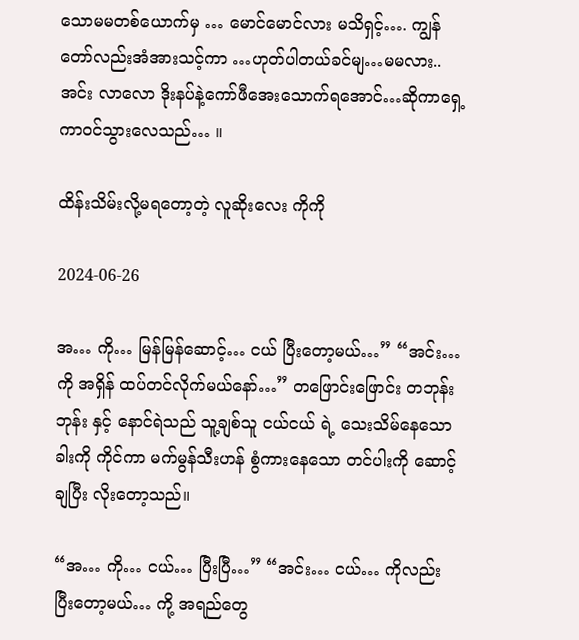သောမမတစ်ယောက်မှ … မောင်မောင်လား မသိရှင့်…. ကျွန်တော်လည်းအံအားသင့်ကာ …ဟုတ်ပါတယ်ခင်မျ…မမလား.. အင်း လာလော ဒိုးနပ်နဲ့ကော်ဖီအေးသောက်ရအောင်…ဆိုကာရှေ့ကာဝင်သွားလေသည်… ။

ထိန်းသိမ်းလို့မရတော့တဲ့ လူဆိုးလေး ကိုကို

2024-06-26

အ… ကို… မြန်မြန်ဆောင့်… ငယ် ပြီးတော့မယ်…” “အင်း… ကို အရှိန် ထပ်တင်လိုက်မယ်နော်…” တဖြောင်းဖြောင်း တဘုန်းဘုန်း နှင့် နောင်ရဲသည် သူ့ချစ်သူ ငယ်ငယ် ရဲ့ သေးသိမ်နေသော ခါးကို ကိုင်ကာ မက်မွန်သီးဟန် စွံကားနေသော တင်ပါးကို ဆောင့်ချပြီး လိုးတော့သည်။

“အ… ကို… ငယ်… ပြီးပြီ…” “အင်း… ငယ်… ကိုလည်း ပြီးတော့မယ်… ကို့ အရည်တွေ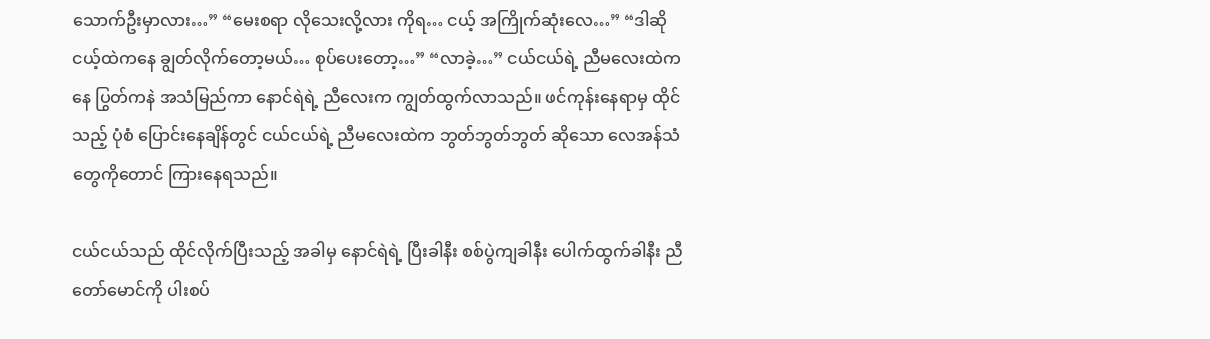သောက်ဦးမှာလား…” “မေးစရာ လိုသေးလို့လား ကိုရ… ငယ့် အကြိုက်ဆုံးလေ…” “ဒါဆို ငယ့်ထဲကနေ ချွတ်လိုက်တော့မယ်… စုပ်ပေးတော့…” “လာခဲ့…” ငယ်ငယ်ရဲ့ ညီမလေးထဲကနေ ပြွတ်ကနဲ အသံမြည်ကာ နောင်ရဲရဲ့ ညီလေးက ကျွတ်ထွက်လာသည်။ ဖင်ကုန်းနေရာမှ ထိုင်သည့် ပုံစံ ပြောင်းနေချိန်တွင် ငယ်ငယ်ရဲ့ ညီမလေးထဲက ဘွတ်ဘွတ်ဘွတ် ဆိုသော လေအန်သံတွေကိုတောင် ကြားနေရသည်။

ငယ်ငယ်သည် ထိုင်လိုက်ပြီးသည့် အခါမှ နောင်ရဲရဲ့ ပြီးခါနီး စစ်ပွဲကျခါနီး ပေါက်ထွက်ခါနီး ညီတော်မောင်ကို ပါးစပ်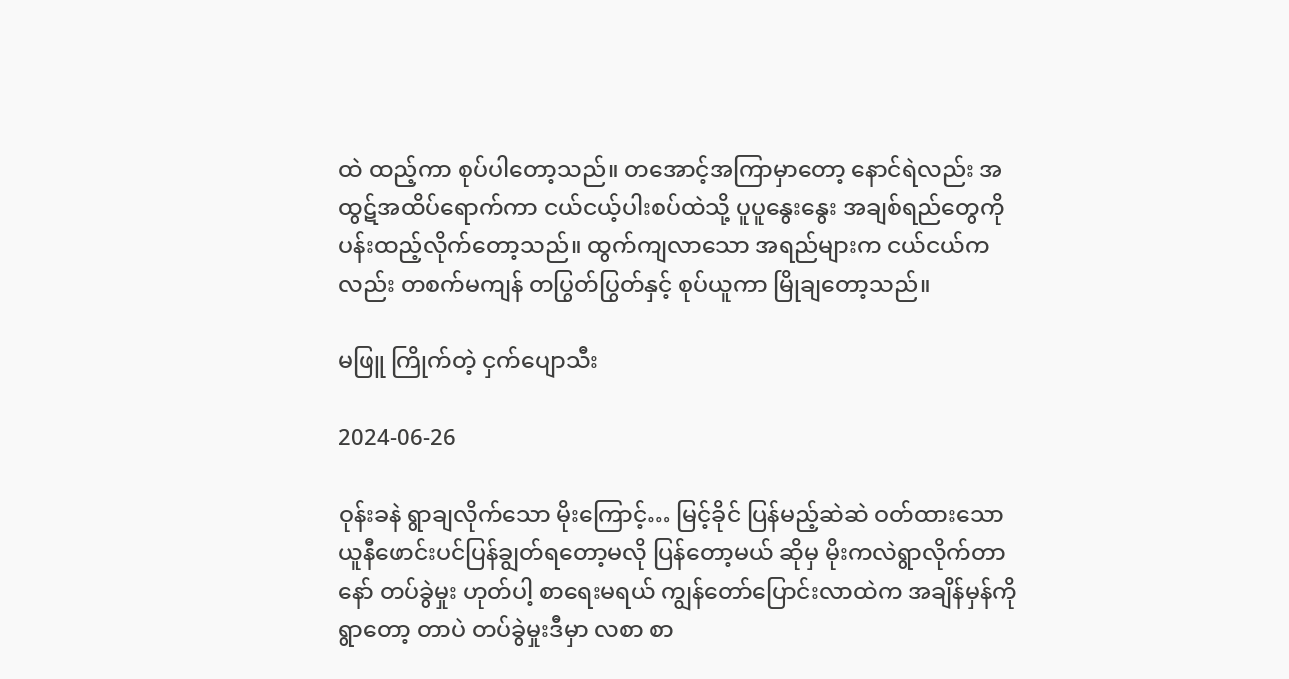ထဲ ထည့်ကာ စုပ်ပါတော့သည်။ တအောင့်အကြာမှာတော့ နောင်ရဲလည်း အထွဋ်အထိပ်ရောက်ကာ ငယ်ငယ့်ပါးစပ်ထဲသို့ ပူပူနွေးနွေး အချစ်ရည်တွေကို ပန်းထည့်လိုက်တော့သည်။ ထွက်ကျလာသော အရည်များက ငယ်ငယ်ကလည်း တစက်မကျန် တပြွတ်ပြွတ်နှင့် စုပ်ယူကာ မြိုချတော့သည်။

မဖြူ ကြိုက်တဲ့ ငှက်ပျောသီး

2024-06-26

ဝုန်းခနဲ ရွာချလိုက်သော မိုးကြောင့်… မြင့်ခိုင် ပြန်မည့်ဆဲဆဲ ဝတ်ထားသော ယူနီဖောင်းပင်ပြန်ချွတ်ရတော့မလို ပြန်တော့မယ် ဆိုမှ မိုးကလဲရွာလိုက်တာနော် တပ်ခွဲမှုး ဟုတ်ပါ့ စာရေးမရယ် ကျွန်တော်ပြောင်းလာထဲက အချိန်မှန်ကို ရွာတော့ တာပဲ တပ်ခွဲမှုးဒီမှာ လစာ စာ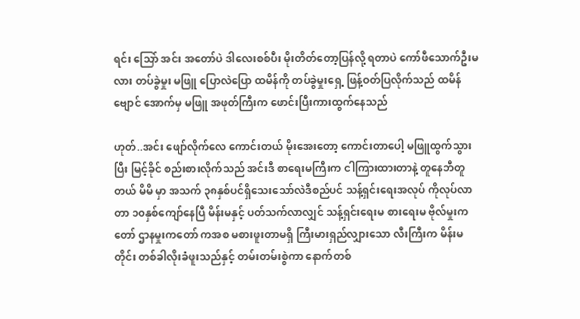ရင်း သြော် အင်း အတော်ပဲ ဒါလေးစစ်ပီး မိုးတိတ်တော့ပြန်လို့ ရတာပဲ ကော်ဖီသောက်ဦးမလား တပ်ခွဲမှုး မဖြူ ပြောလဲပြော ထမိန်ကို တပ်ခွဲမှုးရှေ့ ဖြန့်ဝတ်ပြလိုက်သည် ထမိန်ဗျောင် အောက်မှ မဖြူ အဖုတ်ကြီးက ဖောင်းပြီးကားထွက်နေသည်

ဟုတ်..အင်း ဖျော်လိုက်လေ ကောင်းတယ် မိုးအေးတော့ ကောင်းတာပေါ့ မဖြူထွက်သွားပြီး မြင့်ခိုင် စည်းစားလိုက်သည် အင်းဒီ စာရေးမကြီးက ငါကြားထားတာနဲ့ တူနေဘီတူတယ် မိမိ မှာ အသက် ၃၈နှစ်ပင်ရှိသေးသော်လဲဒီစည်ပင် သန့်ရှင်းရေးအလုပ် ကိုလုပ်လာတာ ၁၀နှစ်ကျော်နေပြီ မိန်းမနှင့် ပတ်သက်လာလျှင် သန့်ရှင်းရေးမ စားရေးမ ဗိုလ်မှုးကတော် ဌာနမှုးကတော် ကအစ မစားဖူးတာမရှိ ကြီးမားရှည်လျှားသော လီးကြီးက မိန်းမတိုင်း တစ်ခါလိုးခံဖူးသည်နှင့် တမ်းတမ်းစွဲကာ နောက်တစ်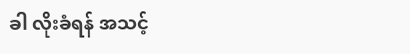ခါ လိုးခံရန် အသင့်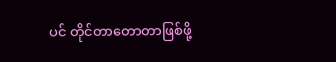ပင် တိုင်တာတောတာဖြစ်ဖို့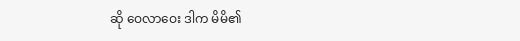ဆို ဝေလာဝေး ဒါက မိမိ၏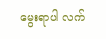မွေးရာပါ လက်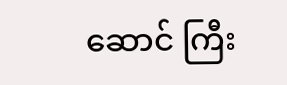ဆောင် ကြီး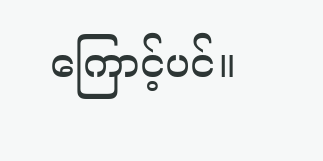ကြောင့်ပင်။